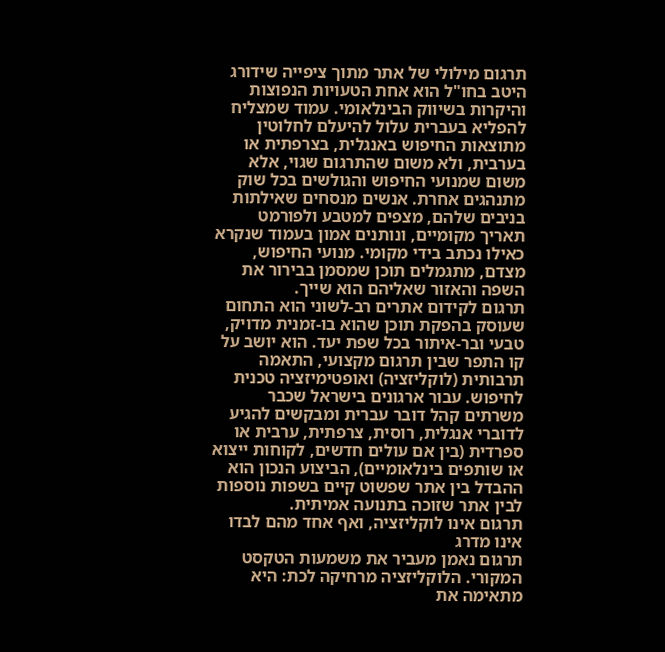תרגום מילולי של אתר מתוך ציפייה שידורג היטב בחו"ל הוא אחת הטעויות הנפוצות והיקרות בשיווק הבינלאומי. עמוד שמצליח להפליא בעברית עלול להיעלם לחלוטין מתוצאות החיפוש באנגלית, בצרפתית או בערבית, ולא משום שהתרגום שגוי, אלא משום שמנועי החיפוש והגולשים בכל שוק מתנהגים אחרת. אנשים מנסחים שאילתות בניבים שלהם, מצפים למטבע ולפורמט תאריך מקומיים, ונותנים אמון בעמוד שנקרא כאילו נכתב בידי מקומי. מנועי החיפוש, מצדם, מתגמלים תוכן שמסמן בבירור את השפה והאזור שאליהם הוא שייך.
תרגום לקידום אתרים רב-לשוני הוא התחום שעוסק בהפקת תוכן שהוא בו-זמנית מדויק, טבעי ובר-איתור בכל שפת יעד. הוא יושב על קו התפר שבין תרגום מקצועי, התאמה תרבותית (לוקליזציה) ואופטימיזציה טכנית לחיפוש. עבור ארגונים בישראל שכבר משרתים קהל דובר עברית ומבקשים להגיע לדוברי אנגלית, רוסית, צרפתית, ערבית או ספרדית (בין אם עולים חדשים, לקוחות ייצוא או שותפים בינלאומיים), הביצוע הנכון הוא ההבדל בין אתר שפשוט קיים בשפות נוספות לבין אתר שזוכה בתנועה אמיתית.
תרגום אינו לוקליזציה, ואף אחד מהם לבדו אינו מדרג
תרגום נאמן מעביר את משמעות הטקסט המקורי. הלוקליזציה מרחיקה לכת: היא מתאימה את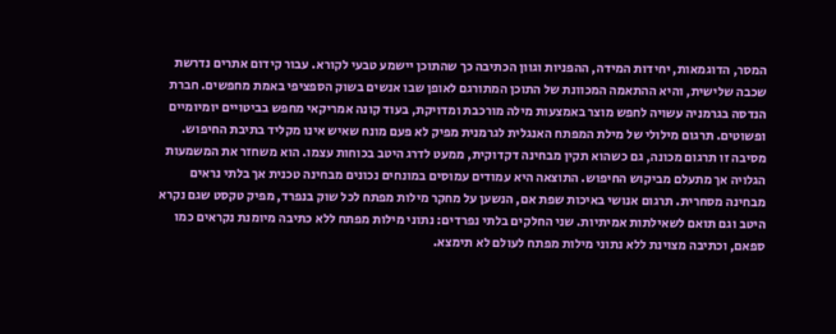המסר, הדוגמאות, יחידות המידה, ההפניות וגוון הכתיבה כך שהתוכן יישמע טבעי לקורא. עבור קידום אתרים נדרשת שכבה שלישית, והיא ההתאמה המכוונת של התוכן המתורגם לאופן שבו אנשים בשוק הספציפי באמת מחפשים. חברת הנדסה בגרמניה עשויה לחפש מוצר באמצעות מילה מורכבת ומדויקת, בעוד קונה אמריקאי מחפש בביטויים יומיומיים ופשוטים. תרגום מילולי של מילת המפתח האנגלית לגרמנית מפיק לא פעם מונח שאיש אינו מקליד בתיבת החיפוש.
מסיבה זו תרגום מכונה, גם כשהוא תקין מבחינה דקדוקית, ממעט לדרג היטב בכוחות עצמו. הוא משחזר את המשמעות הגלויה אך מתעלם מביקוש החיפוש. התוצאה היא עמודים עמוסים במונחים נכונים מבחינה טכנית אך בלתי נראים מבחינה מסחרית. תרגום אנושי באיכות שפת אם, הנשען על מחקר מילות מפתח לכל שוק בנפרד, מפיק טקסט שגם נקרא היטב וגם תואם לשאילתות אמיתיות. שני החלקים בלתי נפרדים: נתוני מילות מפתח ללא כתיבה מיומנת נקראים כמו ספאם, וכתיבה מצוינת ללא נתוני מילות מפתח לעולם לא תימצא.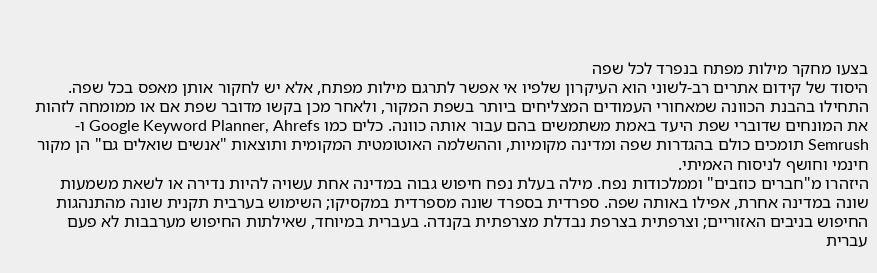בצעו מחקר מילות מפתח בנפרד לכל שפה
היסוד של קידום אתרים רב-לשוני הוא העיקרון שלפיו אי אפשר לתרגם מילות מפתח, אלא יש לחקור אותן מאפס בכל שפה. התחילו בהבנת הכוונה שמאחורי העמודים המצליחים ביותר בשפת המקור, ולאחר מכן בקשו מדובר שפת אם או ממומחה לזהות את המונחים שדוברי שפת היעד באמת משתמשים בהם עבור אותה כוונה. כלים כמו Google Keyword Planner, Ahrefs ו-Semrush תומכים כולם בהגדרות שפה ומדינה מקומיות, וההשלמה האוטומטית המקומית ותוצאות "אנשים שואלים גם" הן מקור חינמי וחושף לניסוח האמיתי.
היזהרו מ"חברים כוזבים" וממלכודות נפח. מילה בעלת נפח חיפוש גבוה במדינה אחת עשויה להיות נדירה או לשאת משמעות שונה במדינה אחרת, אפילו באותה שפה. ספרדית בספרד שונה מספרדית במקסיקו; השימוש בערבית תקנית שונה מהתנהגות החיפוש בניבים האזוריים; וצרפתית בצרפת נבדלת מצרפתית בקנדה. בעברית במיוחד, שאילתות החיפוש מערבבות לא פעם עברית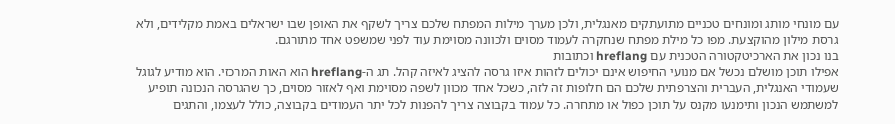עם מונחי מותג ומונחים טכניים מתועתקים מאנגלית, ולכן מערך מילות המפתח שלכם צריך לשקף את האופן שבו ישראלים באמת מקלידים, ולא גרסת מילון מהוקצעת. מפו כל מילת מפתח שנחקרה לעמוד מסוים ולכוונה מסוימת עוד לפני שמשפט אחד מתורגם.
בנו נכון את הארכיטקטורה הטכנית עם hreflang וכתובות
אפילו תוכן מושלם נכשל אם מנועי החיפוש אינם יכולים לזהות איזו גרסה להציג לאיזה קהל. תג ה-hreflang הוא האות המרכזי. הוא מודיע לגוגל שעמודי האנגלית, העברית והצרפתית שלכם הם חלופות זה לזה, כשכל אחד מכוון לשפה מסוימת ואף לאזור מסוים, כך שהגרסה הנכונה תופיע למשתמש הנכון ותימנעו מקנס על תוכן כפול או מתחרה. כל עמוד בקבוצה צריך להפנות לכל יתר העמודים בקבוצה, כולל לעצמו, והתגים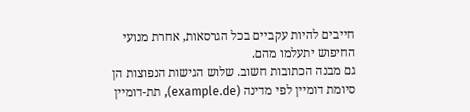חייבים להיות עקביים בכל הגרסאות, אחרת מנועי החיפוש יתעלמו מהם.
גם מבנה הכתובות חשוב. שלוש הגישות הנפוצות הן סיומת דומיין לפי מדינה (example.de), תת-דומיין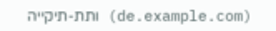(de.example.com) ותת-תיקייה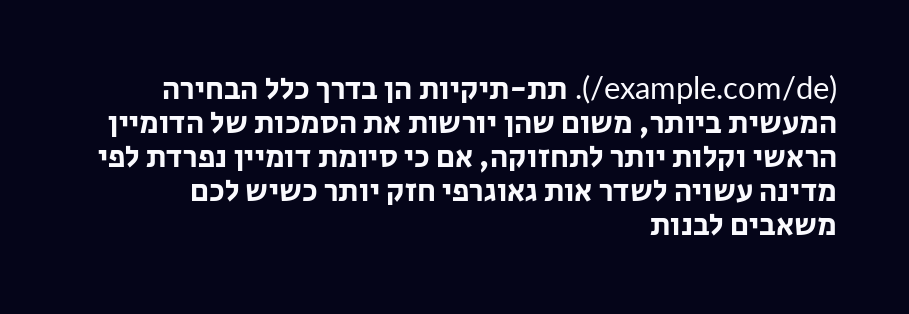(example.com/de/). תת-תיקיות הן בדרך כלל הבחירה המעשית ביותר, משום שהן יורשות את הסמכות של הדומיין הראשי וקלות יותר לתחזוקה, אם כי סיומת דומיין נפרדת לפי מדינה עשויה לשדר אות גאוגרפי חזק יותר כשיש לכם משאבים לבנות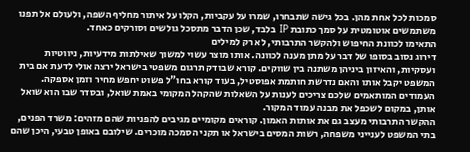סמכות לכל אחת מהן. בכל גישה שתבחרו, שמרו על עקביות, הקלו על איתור מחליף השפה, ולעולם אל תפנו משתמשים אוטומטית על סמך כתובת IP בלבד, שכן הדבר מתסכל גולשים וסורקים כאחד.
התאימו לכוונת החיפוש ולהקשר התרבותי, לא רק למילים
דירוג נסוב בסופו של דבר על מתן מענה לכוונה. אותו מוצר עשוי למשוך שאילתות מידעיות, ניווטיות ועסקיות, והאיזון ביניהן משתנה בין שווקים. קורא שבודק תרגום משפטי בישראל ירצה אולי לדעת אם בית המשפט יקבל אותו והאם נדרשת חותמת אפוסטיל, בעוד קורא בחו"ל פשוט יחפש מחיר וזמן אספקה. העמודים המותאמים שלכם צריכים לענות על השאלות שהקהל המקומי באמת שואל, ובסדר שבו הוא שואל אותן, במקום לשכפל את מבנה עמוד המקור.
ההקשר התרבותי מעצב גם את אותות האמון. קוראים מקומיים מגיבים להפניות שהם מזהים: משרד הפנים, בתי המשפט לענייני משפחה, רשות המסים בישראל או תקני הסמכה מוכרים. שילובם באופן טבעי, היכן שהם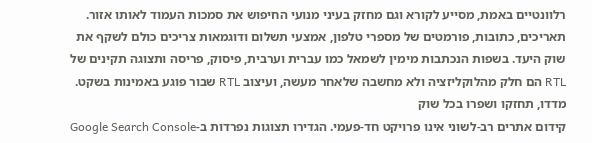רלוונטיים באמת, מסייע לקורא וגם מחזק בעיני מנועי החיפוש את סמכות העמוד לאותו אזור. תאריכים, כתובות, פורמטים של מספרי טלפון, אמצעי תשלום ודוגמאות צריכים כולם לשקף את שוק היעד. בשפות הנכתבות מימין לשמאל כמו עברית וערבית, פיסוק, פריסה ותצוגה תקינים של RTL הם חלק מהלוקליזציה ולא מחשבה שלאחר מעשה, ועיצוב RTL שבור פוגע באמינות בשקט.
מדדו, תחזקו ושפרו בכל שוק
קידום אתרים רב-לשוני אינו פרויקט חד-פעמי. הגדירו תצוגות נפרדות ב-Google Search Console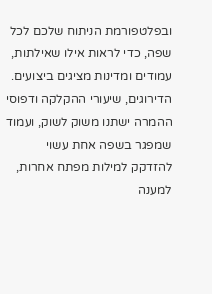ובפלטפורמת הניתוח שלכם לכל שפה, כדי לראות אילו שאילתות, עמודים ומדינות מציגים ביצועים. הדירוגים, שיעורי ההקלקה ודפוסי ההמרה ישתנו משוק לשוק, ועמוד שמפגר בשפה אחת עשוי להזדקק למילות מפתח אחרות, למענה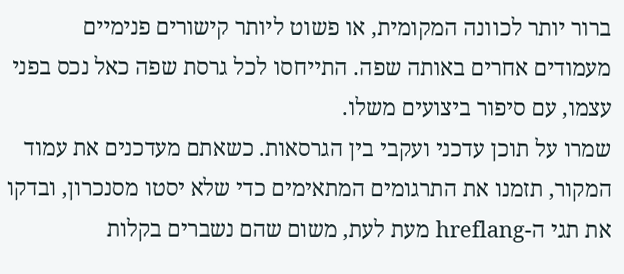ברור יותר לכוונה המקומית, או פשוט ליותר קישורים פנימיים מעמודים אחרים באותה שפה. התייחסו לכל גרסת שפה כאל נכס בפני עצמו, עם סיפור ביצועים משלו.
שמרו על תוכן עדכני ועקבי בין הגרסאות. כשאתם מעדכנים את עמוד המקור, תזמנו את התרגומים המתאימים כדי שלא יסטו מסנכרון, ובדקו את תגי ה-hreflang מעת לעת, משום שהם נשברים בקלות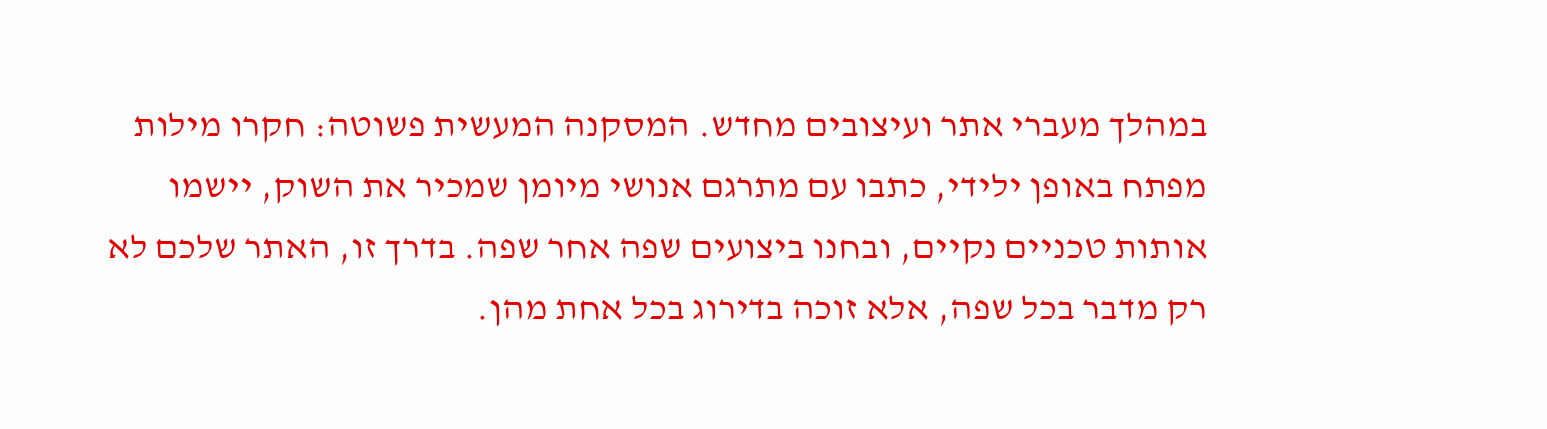במהלך מעברי אתר ועיצובים מחדש. המסקנה המעשית פשוטה: חקרו מילות מפתח באופן ילידי, כתבו עם מתרגם אנושי מיומן שמכיר את השוק, יישמו אותות טכניים נקיים, ובחנו ביצועים שפה אחר שפה. בדרך זו, האתר שלכם לא רק מדבר בכל שפה, אלא זוכה בדירוג בכל אחת מהן.